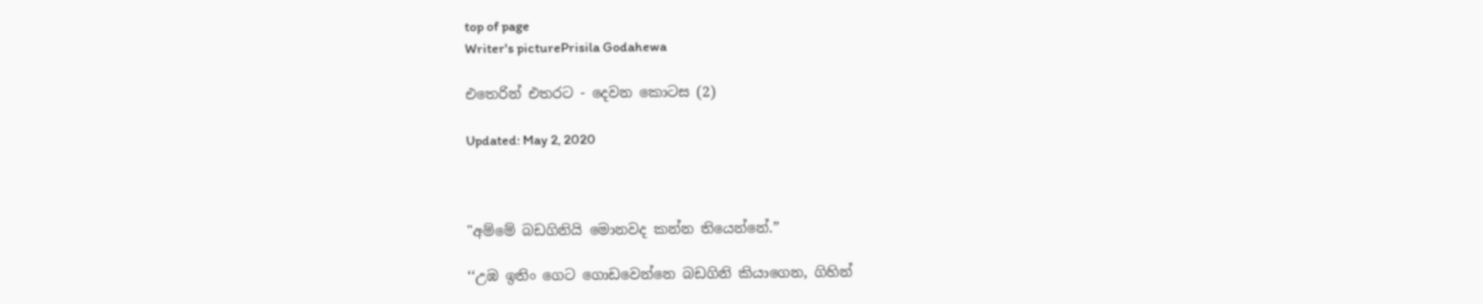top of page
Writer's picturePrisila Godahewa

එතෙරින් එතරට - දෙවන කොටස (2)

Updated: May 2, 2020



"අම්මේ බඩගිනියි මොනවද කන්න තියෙන්නේ.”

‘‘උඹ ඉතිං ගෙට ගොඩවෙන්නෙ බඩගිනි කියාගෙන, ගිහින්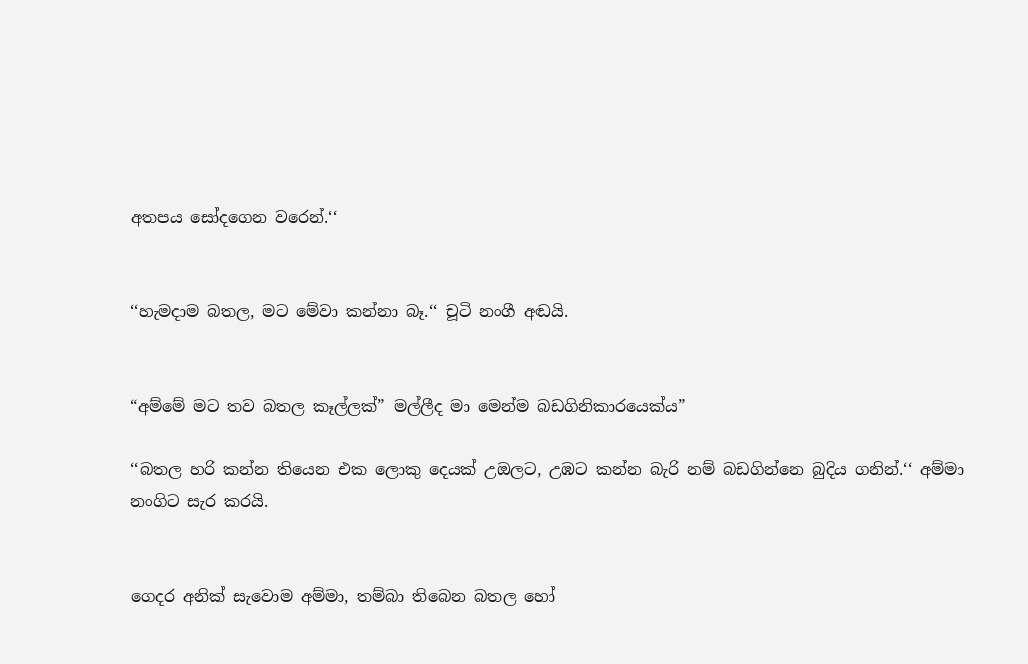අතපය සෝදගෙන වරෙන්.‘‘


‘‘හැමදාම බතල, මට මේවා කන්නා බෑ.‘‘ චූටි නංගී අඬයි.


“අම්මේ මට තව බතල කෑල්ලක්” මල්ලීද මා මෙන්ම බඩගිනිකාරයෙක්ය”

‘‘බතල හරි කන්න තියෙන එක ලොකු දෙයක් උඔලට, උඹට කන්න බැරි නම් බඩගින්නෙ බුදිය ගනින්.‘‘ අම්මා නංගිට සැර කරයි.


ගෙදර අනික් සැවොම අම්මා, තම්බා තිබෙන බතල හෝ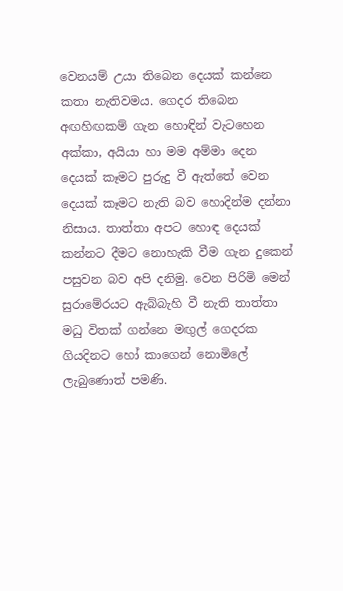වෙනයම් උයා තිබෙන දෙයක් කන්නෙ කතා නැතිවමය. ගෙදර තිබෙන අඟහිඟකම් ගැන හොඳින් වැටහෙන අක්කා, අයියා හා මම අම්මා දෙන දෙයක් කෑමට පුරුදු වී ඇත්තේ වෙන දෙයක් කෑමට නැති බව හොදින්ම දන්නා නිසාය. තාත්තා අපට හොඳ දෙයක් කන්නට දීමට නොහැකි වීම ගැන දුකෙන් පසුවන බව අපි දනිමු. වෙන පිරිමි මෙන් සුරාමේරයට ඇබ්බැහි වී නැති තාත්තා මධු විතක් ගන්නෙ මඟුල් ගෙදරක ගියදිනට හෝ කාගෙන් නොමිලේ ලැබුණොත් පමණි.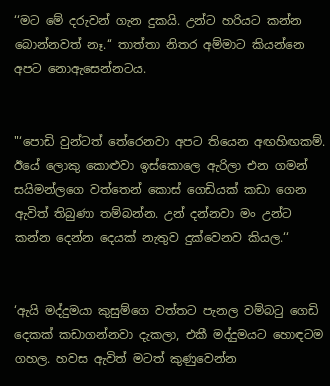‘‘මට මේ දරුවන් ගැන දුකයි. උන්ට හරියට කන්න බොන්නවත් නෑ.‘‘ තාත්තා නිතර අම්මාට කියන්නෙ අපට නොඇසෙන්නටය.


"‘පොඩි වුන්ටත් තේරෙනවා අපට තියෙන අඟහිඟකම්. ඊයේ ලොකු කොළුවා ඉස්කොලෙ ඇරිලා එන ගමන් සයිමන්ලගෙ වත්තෙන් කොස් ගෙඩියක් කඩා ගෙන ඇවිත් තිබුණා තම්බන්න. උන් දන්නවා මං උන්ට කන්න දෙන්න දෙයක් නැතුව දුක්වෙනව කියල.‘‘


‘ඇයි මද්දුමයා කුසුම්ගෙ වත්තට පැනල වම්බටු ගෙඩි දෙකක් කඩාගන්නවා දැකලා, එකී මද්දුමයට හොඳටම ගහල. හවස ඇවිත් මටත් කුණුවෙන්න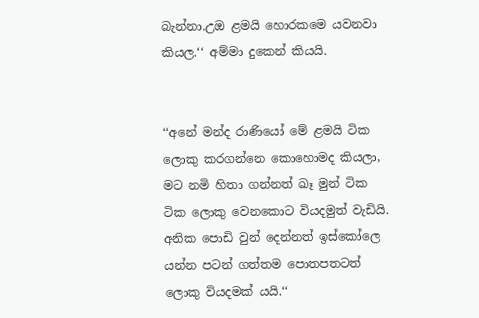බැන්නා.උඔ ළමයි හොරකමෙ යවනවා කියල.‘‘ අම්මා දුකෙන් කියයි.


‘‘අනේ මන්ද රාණියෝ මේ ළමයි ටික ලොකු කරගන්නෙ කොහොමද කියලා, මට නමි හිතා ගන්නත් ඛෑ මුන් ටික ටික ලොකු වෙනකොට වියදමුත් වැඩියි. අනික පොඩි වුන් දෙන්නත් ඉස්කෝලෙ යන්න පටන් ගත්තම පොතපතටත් ලොකු වියදමක් යයි.‘‘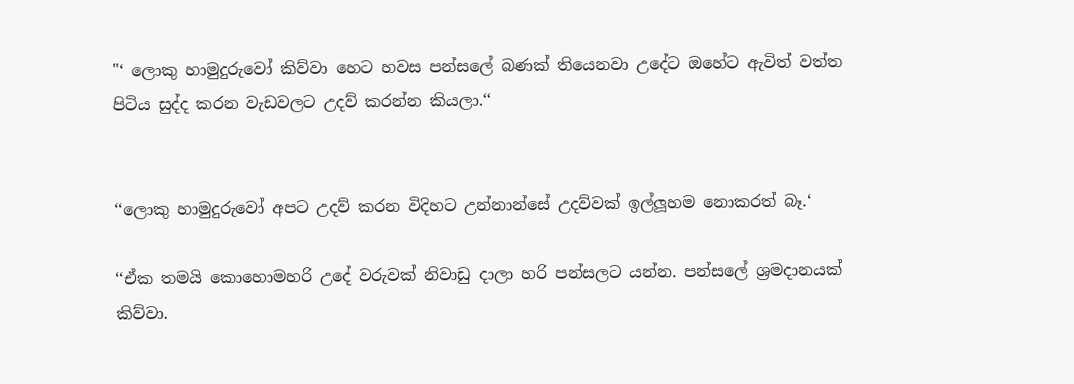"‘ ලොකු හාමුදුරුවෝ කිව්වා හෙට හවස පන්සලේ බණක් තියෙනවා උදේට ඔහේට ඇවිත් වත්ත පිටිය සුද්ද කරන වැඩවලට උදව් කරන්න කියලා.‘‘


‘‘ලොකු හාමුදුරුවෝ අපට උදව් කරන විදිහට උන්නාන්සේ උදව්වක් ඉල්ලූහම නොකරත් බෑ.‘

‘‘ඒක තමයි කොහොමහරි උදේ වරුවක් නිවාඩු දාලා හරි පන්සලට යන්න. පන්සලේ ශ්‍රමදානයක් කිව්වා.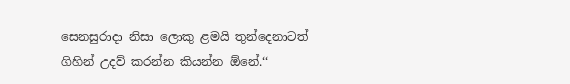සෙනසුරාදා නිසා ලොකු ළමයි තුන්දෙනාටත් ගිහින් උදව් කරන්න කියන්න ඕනේ.‘‘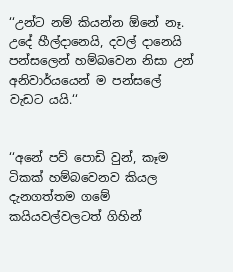‘‘උන්ට නම් කියන්න ඕනේ නෑ. උදේ හීල්දානෙයි, දවල් දානෙයි පන්සලෙන් හම්බවෙන නිසා උන් අනිවාර්යයෙන් ම පන්සලේ වැඩට යයි.‘‘


‘‘අනේ පව් පොඩි වුන්, කෑම ටිකක් හම්බවෙනව කියල දැනගත්තම ගමේ කයියවල්වලටත් ගිහින්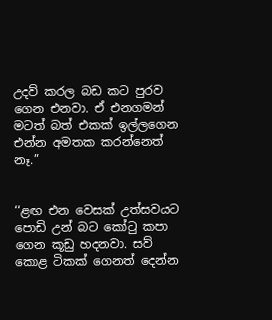උදව් කරල බඩ කට පුරව ගෙන එනවා. ඒ එනගමන් මටත් බත් එකක් ඉල්ලගෙන එන්න අමතක කරන්නෙත් නෑ.”


‘‘ළඟ එන වෙසක් උත්සවයට පොඩි උන් බට කෝටු කපා ගෙන කූඩු හදනවා. සව් කොළ ටිකක් ගෙනත් දෙන්න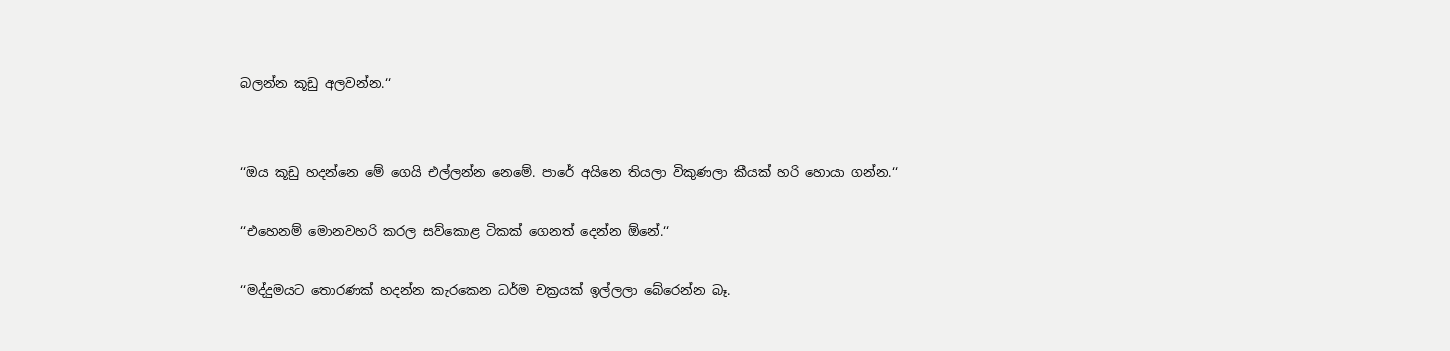බලන්න කූඩු අලවන්න.‘‘


‘‘ඔය කූඩු හදන්නෙ මේ ගෙයි එල්ලන්න නෙමේ. පාරේ අයිනෙ තියලා විකුණලා කීයක් හරි හොයා ගන්න.‘‘

‘‘එහෙනම් මොනවහරි කරල සව්කොළ ටිකක් ගෙනත් දෙන්න ඕනේ.‘‘

‘‘මද්දුමයට තොරණක් හදන්න කැරකෙන ධර්ම චක්‍රයක් ඉල්ලලා බේරෙන්න බෑ.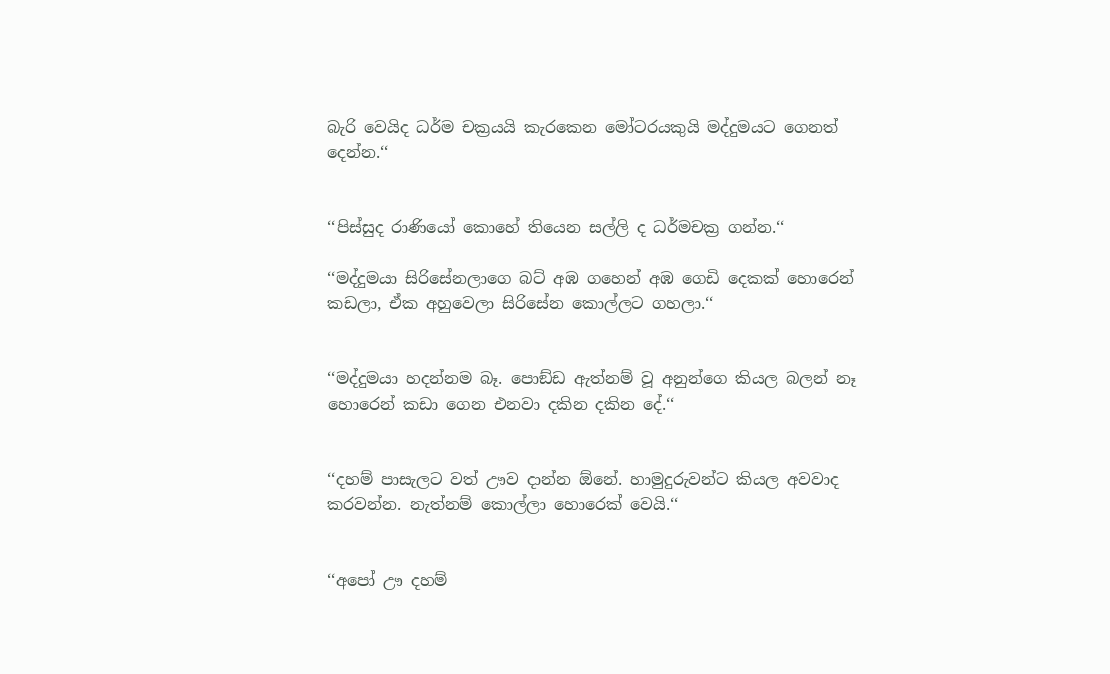බැරි වෙයිද ධර්ම චක්‍රයයි කැරකෙන මෝටරයකුයි මද්දුමයට ගෙනත් දෙන්න.‘‘


‘‘පිස්සුද රාණියෝ කොහේ තියෙන සල්ලි ද ධර්මචක්‍ර ගන්න.‘‘

‘‘මද්දුමයා සිරිසේනලාගෙ බට් අඹ ගහෙන් අඹ ගෙඩි දෙකක් හොරෙන් කඩලා, ඒක අහුවෙලා සිරිසේන කොල්ලට ගහලා.‘‘


‘‘මද්දුමයා හදන්නම බෑ. පොඞ්ඩ ඇත්නම් වූ අනුන්ගෙ කියල බලන් නෑ හොරෙන් කඩා ගෙන එනවා දකින දකින දේ.‘‘


‘‘දහම් පාසැලට වත් ඌව දාන්න ඕනේ. හාමුදුරුවන්ට කියල අවවාද කරවන්න. නැත්නම් කොල්ලා හොරෙක් වෙයි.‘‘


‘‘අපෝ ඌ දහම්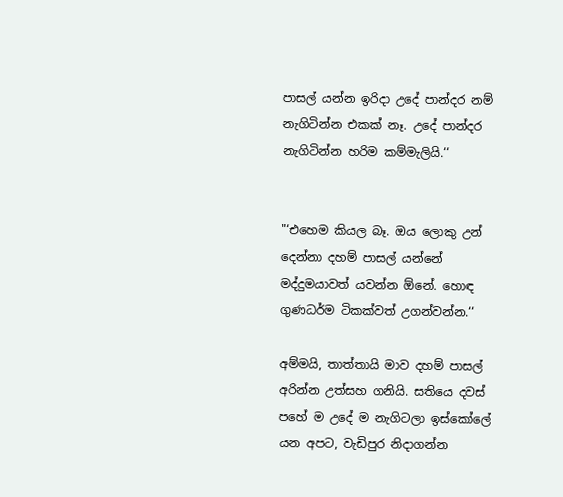පාසල් යන්න ඉරිදා උදේ පාන්දර නම් නැගිටින්න එකක් නෑ. උදේ පාන්දර නැගිටින්න හරිම කම්මැලියි.‘‘


"‘එහෙම කියල බෑ. ඔය ලොකු උන් දෙන්නා දහම් පාසල් යන්නේ මද්දුමයාවත් යවන්න ඕනේ. හොඳ ගුණධර්ම ටිකක්වත් උගන්වන්න.‘‘

අම්මයි, තාත්තායි මාව දහම් පාසල් අරින්න උත්සහ ගනියි. සතියෙ දවස් පහේ ම උදේ ම නැගිටලා ඉස්කෝලේ යන අපට, වැඩිපුර නිදාගන්න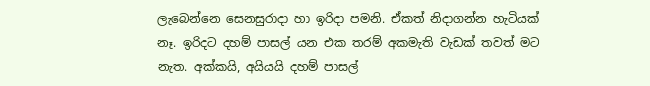ලැබෙන්නෙ සෙනසුරාදා හා ඉරිදා පමනි. ඒකත් නිදාගන්න හැටියක් නෑ. ඉරිදට දහම් පාසල් යන එක තරම් අකමැති වැඩක් තවත් මට නැත. අක්කයි, අයියයි දහම් පාසල්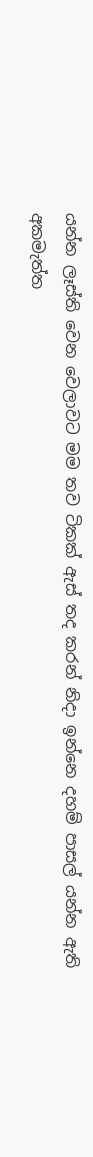යන්න ලෑස්ති වෙන වෙලාවට මම තව ටිකක් ඇස් තද කරන් නිදා ඉන්නෙ දහම් පාසල් යන්න ඇති අකමැත්ත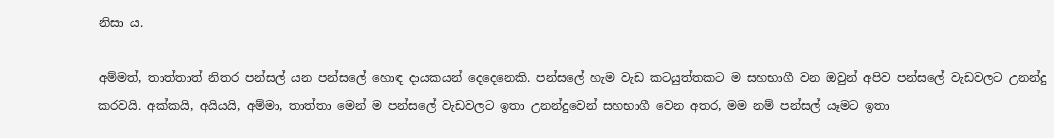නිසා ය.

අම්මත්, තාත්තාත් නිතර පන්සල් යන පන්සලේ හොඳ දායකයන් දෙදෙනෙකි. පන්සලේ හැම වැඩ කටයුත්තකට ම සහභාගී වන ඔවුන් අපිව පන්සලේ වැඩවලට උනන්දු කරවයි. අක්කයි, අයියයි, අම්මා, තාත්තා මෙන් ම පන්සලේ වැඩවලට ඉතා උනන්දුවෙන් සහභාගී වෙන අතර, මම නම් පන්සල් යෑමට ඉතා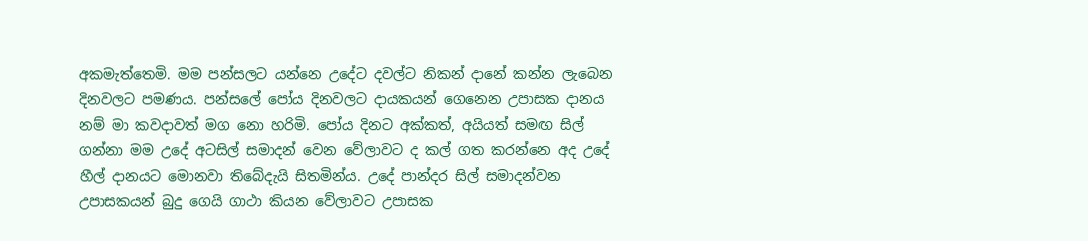අකමැත්තෙමි. මම පන්සලට යන්නෙ උදේට දවල්ට නිකන් දානේ කන්න ලැබෙන දිනවලට පමණය. පන්සලේ පෝය දිනවලට දායකයන් ගෙනෙන උපාසක දානය නම් මා කවදාවත් මග නො හරිමි. පෝය දිනට අක්කත්, අයියත් සමඟ සිල් ගන්නා මම උදේ අටසිල් සමාදන් වෙන වේලාවට ද කල් ගත කරන්නෙ අද උදේ හීල් දානයට මොනවා තිබේදැයි සිතමින්ය. උදේ පාන්දර සිල් සමාදන්වන උපාසකයන් බුදු ගෙයි ගාථා කියන වේලාවට උපාසක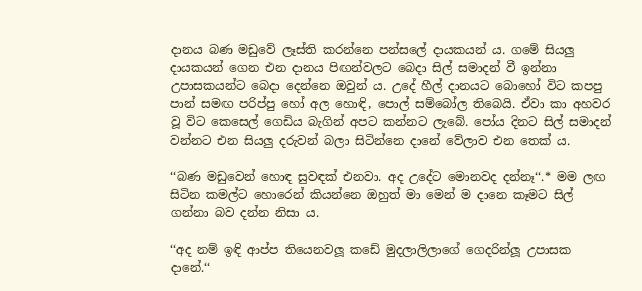දානය බණ මඩුවේ ලෑස්ති කරන්නෙ පන්සලේ දායකයන් ය. ගමේ සියලු දායකයන් ගෙන එන දානය පිඟන්වලට බෙදා සිල් සමාදන් වී ඉන්නා උපාසකයන්ට බෙදා දෙන්නෙ ඔවුන් ය. උදේ හීල් දානයට බොහෝ විට කපපු පාන් සමඟ පරිප්පු හෝ අල හොඳි, පොල් සම්බෝල තිබෙයි. ඒවා කා අහවර වූ විට කෙසෙල් ගෙඩිය බැගින් අපට කන්නට ලැබේ. පෝය දිනට සිල් සමාදන් වන්නට එන සියලු දරුවන් බලා සිටින්නෙ දානේ වේලාව එන තෙක් ය.

‘‘බණ මඩුවෙන් හොඳ සුවඳක් එනවා. අද උදේට මොනවද දන්නෑ‘‘.* මම ලඟ සිටින කමල්ට හොරෙන් කියන්නෙ ඔහුත් මා මෙන් ම දානෙ කෑමට සිල් ගන්නා බව දන්න නිසා ය.

‘‘අද නම් ඉඳි ආප්ප තියෙනවලූ කඩේ මුදලාලිලාගේ ගෙදරින්ලූ උපාසක දානේ.‘‘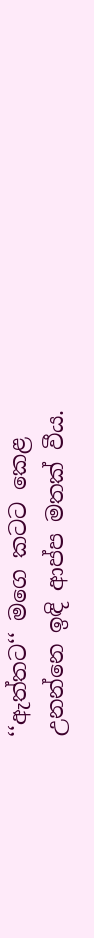‘‘ඇත්තට‘‘ මගෙ කටට කෙළ උනන්නෙ ඉඳි ආප්ප මතක් වීය.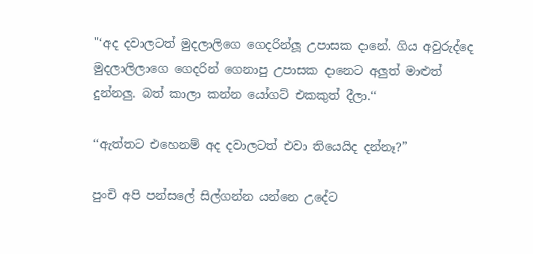"‘අද දවාලටත් මුදලාලිගෙ ගෙදරින්ලූ උපාසක දානේ. ගිය අවුරුද්දෙ මුදලාලිලාගෙ ගෙදරින් ගෙනාපු උපාසක දානෙට අලුත් මාළුත් දුන්නලු. බත් කාලා කන්න යෝගට් එකකුත් දීලා.‘‘

‘‘ඇත්තට එහෙනම් අද දවාලටත් එවා තියෙයිද දන්නෑ?”

පුංචි අපි පන්සලේ සිල්ගන්න යන්නෙ උදේට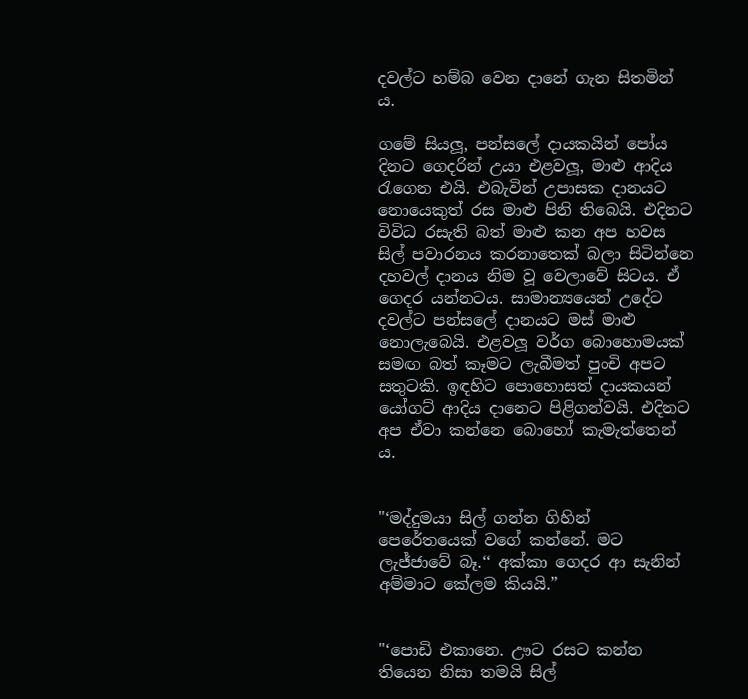දවල්ට හම්බ වෙන දානේ ගැන සිතමින් ය.

ගමේ සියලූ, පන්සලේ දායකයින් පෝය දිනට ගෙදරින් උයා එළවලූ, මාළු ආදිය රැගෙන එයි. එබැවින් උපාසක දානයට නොයෙකුත් රස මාළු පිනි තිබෙයි. එදිනට විවිධ රසැති බත් මාළු කන අප හවස සිල් පවාරනය කරනාතෙක් බලා සිටින්නෙ දහවල් දානය නිම වූ වෙලාවේ සිටය. ඒ ගෙදර යන්නටය. සාමාන්‍යයෙන් උදේට දවල්ට පන්සලේ දානයට මස් මාළු නොලැබෙයි. එළවලූ වර්ග බොහොමයක් සමඟ බත් කෑමට ලැබීමත් පුංචි අපට සතුටකි. ඉඳහිට පොහොසත් දායකයන් යෝගට් ආදිය දානෙට පිළිගන්වයි. එදිනට අප ඒවා කන්නෙ බොහෝ කැමැත්තෙන් ය.


"‘මද්දුමයා සිල් ගන්න ගිහින් පෙරේතයෙක් වගේ කන්නේ. මට ලැජ්ජාවේ බෑ.‘‘ අක්කා ගෙදර ආ සැනින් අම්මාට කේලම කියයි.”


"‘පොඩි එකානෙ. ඌට රසට කන්න තියෙන නිසා තමයි සිල්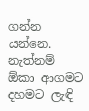ගන්න යන්නෙ. නැත්නම් ඕකා ආගමට දහමට ලැඳි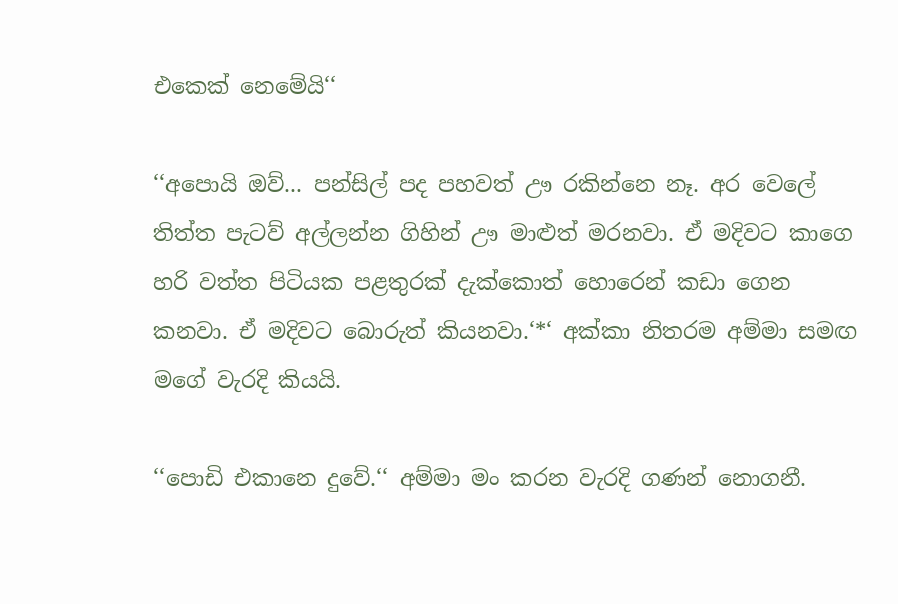එකෙක් නෙමේයි‘‘

‘‘අපොයි ඔව්... පන්සිල් පද පහවත් ඌ රකින්නෙ නෑ. අර වෙලේ තිත්ත පැටව් අල්ලන්න ගිහින් ඌ මාළුත් මරනවා. ඒ මදිවට කාගෙ හරි වත්ත පිටියක පළතුරක් දැක්කොත් හොරෙන් කඩා ගෙන කනවා. ඒ මදිවට බොරුත් කියනවා.‘*‘ අක්කා නිතරම අම්මා සමඟ මගේ වැරදි කියයි.

‘‘පොඩි එකානෙ දුවේ.‘‘ අම්මා මං කරන වැරදි ගණන් නොගනී.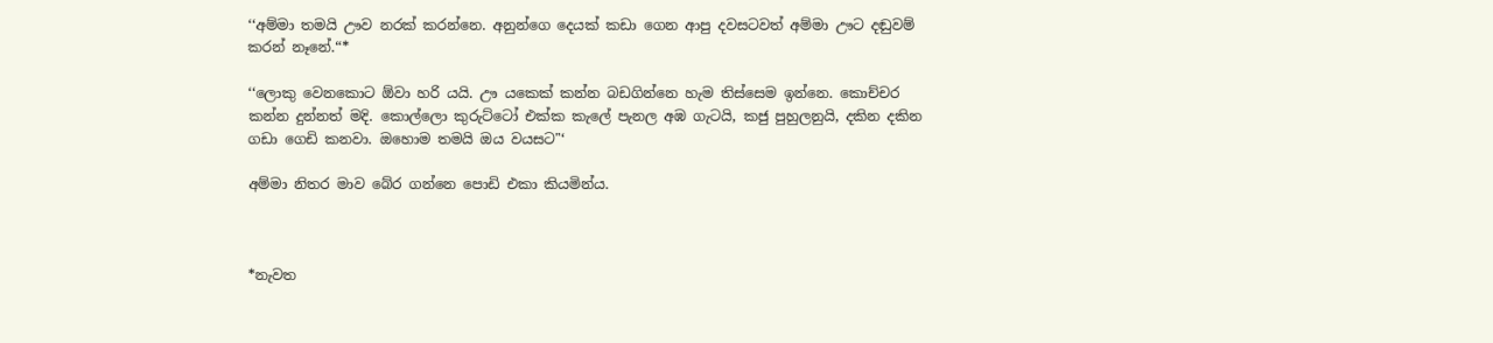‘‘අම්මා තමයි ඌව නරක් කරන්නෙ. අනුන්ගෙ දෙයක් කඩා ගෙන ආපු දවසටවත් අම්මා ඌට දඬුවම් කරන් නෑනේ.‘‘*

‘‘ලොකු වෙනකොට ඕවා හරි යයි. ඌ යකෙක් කන්න බඩගින්නෙ හැම තිස්සෙම ඉන්නෙ. කොච්චර කන්න දුන්නත් මදි. කොල්ලො කුරුට්ටෝ එක්ක කැලේ පැනල අඹ ගැටයි, කජු පුහුලනුයි, දකින දකින ගඩා ගෙඩි කනවා. ඔහොම තමයි ඔය වයසට"‘

අම්මා නිතර මාව බේර ගන්නෙ පොඩි එකා කියමින්ය.



*නැවත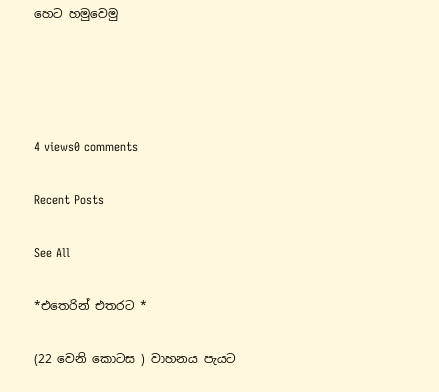හෙට හමුවෙමු




4 views0 comments

Recent Posts

See All

*එතෙරින් එතරට *

(22 වෙනි කොටස ) වාහනය පැයට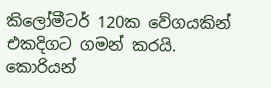කිලෝමීටර් 120ක වේගයකින් එකදිගට ගමන් කරයි. කොරියන්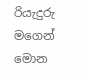රියැදුරු මගෙන් මොන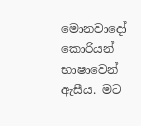මොනවාදෝ කොරියන් භාෂාවෙන් ඇසීය. මට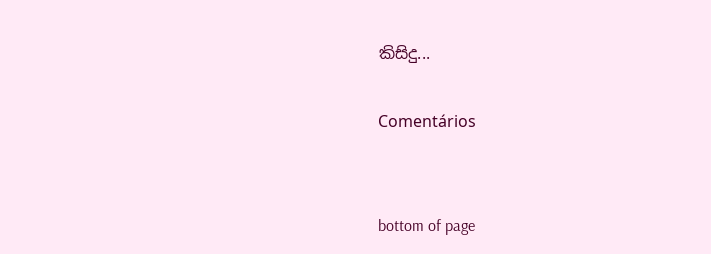කිසිදු...

Comentários


bottom of page